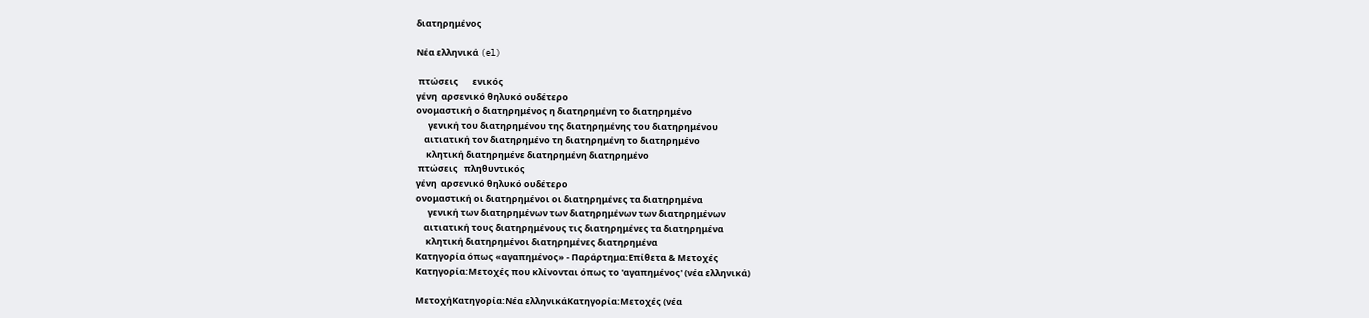διατηρημένος

Νέα ελληνικά (el)

 πτώσεις       ενικός
γένη  αρσενικό θηλυκό ουδέτερο
ονομαστική ο διατηρημένος η διατηρημένη το διατηρημένο
      γενική του διατηρημένου της διατηρημένης του διατηρημένου
    αιτιατική τον διατηρημένο τη διατηρημένη το διατηρημένο
     κλητική διατηρημένε διατηρημένη διατηρημένο
 πτώσεις   πληθυντικός
γένη  αρσενικό θηλυκό ουδέτερο
ονομαστική οι διατηρημένοι οι διατηρημένες τα διατηρημένα
      γενική των διατηρημένων των διατηρημένων των διατηρημένων
    αιτιατική τους διατηρημένους τις διατηρημένες τα διατηρημένα
     κλητική διατηρημένοι διατηρημένες διατηρημένα
Κατηγορία όπως «αγαπημένος» - Παράρτημα:Επίθετα & Μετοχές
Κατηγορία:Μετοχές που κλίνονται όπως το 'αγαπημένος' (νέα ελληνικά)

ΜετοχήΚατηγορία:Νέα ελληνικάΚατηγορία:Μετοχές (νέα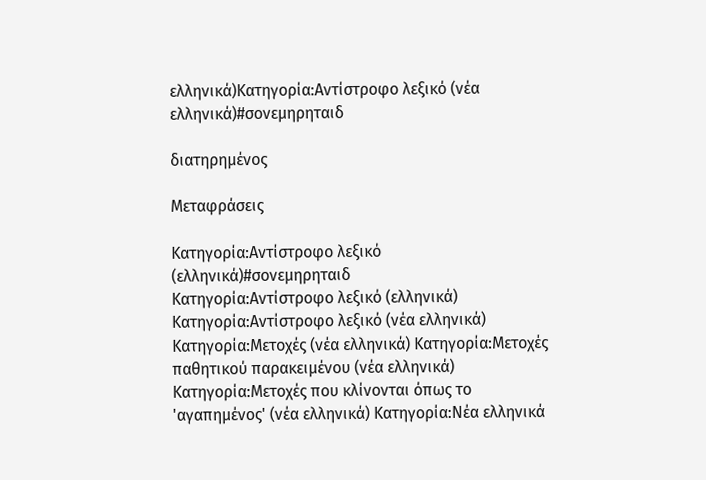ελληνικά)Κατηγορία:Αντίστροφο λεξικό (νέα ελληνικά)#σονεμηρηταιδ

διατηρημένος

Μεταφράσεις

Κατηγορία:Αντίστροφο λεξικό (ελληνικά)#σονεμηρηταιδ
Κατηγορία:Αντίστροφο λεξικό (ελληνικά) Κατηγορία:Αντίστροφο λεξικό (νέα ελληνικά) Κατηγορία:Μετοχές (νέα ελληνικά) Κατηγορία:Μετοχές παθητικού παρακειμένου (νέα ελληνικά) Κατηγορία:Μετοχές που κλίνονται όπως το 'αγαπημένος' (νέα ελληνικά) Κατηγορία:Νέα ελληνικά